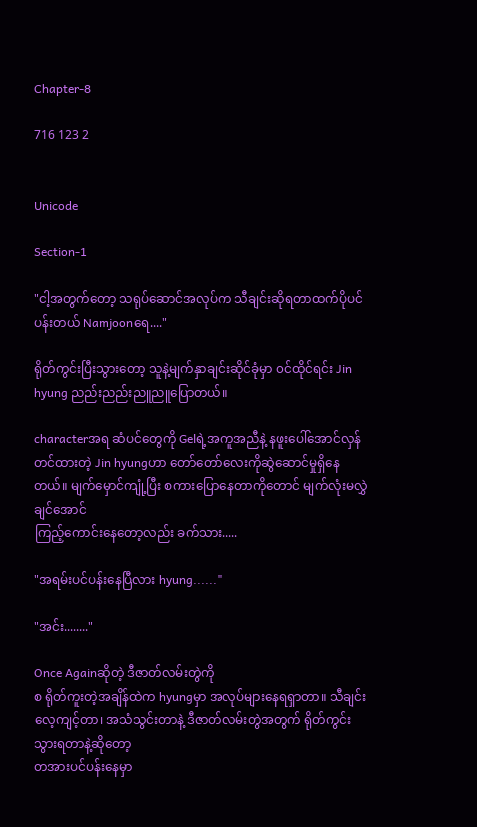Chapter-8

716 123 2


Unicode

Section-1

"ငါ့အတွက်တော့ သရုပ်ဆောင်အလုပ်က သီချင်းဆိုရတာထက်ပိုပင်ပန်းတယ် Namjoonရေ...."

ရိုတ်ကွင်းပြီးသွားတော့ သူနဲ့မျက်နှာချင်းဆိုင်ခုံမှာ ၀င်ထိုင်ရင်း Jin hyung ညည်းညည်းညူညူပြောတယ်။

characterအရ ဆံပင်တွေကို Gelရဲ့အကူအညီနဲ့ နဖူးပေါ်အောင်လှန်တင်ထားတဲ့ Jin hyungဟာ တော်တော်လေးကိုဆွဲဆောင်မှုရှိနေတယ်။ မျက်မှောင်ကျုံ့ပြီး စကားပြောနေတာကိုတောင် မျက်လုံးမလွှဲချင်အောင်
ကြည့်ကောင်းနေတော့လည်း ခက်သား.....

"အရမ်းပင်ပန်းနေပြီလား hyung......"

"အင်း........"

Once Againဆိုတဲ့ ဒီဇာတ်လမ်းတွဲကို
စ ရိုတ်ကူးတဲ့အချိန်ထဲက hyungမှာ အလုပ်များနေရရှာတာ။ သီချင်းလေ့ကျင့်တာ၊ အသံသွင်းတာနဲ့ ဒီဇာတ်လမ်းတွဲအတွက် ရိုတ်ကွင်းသွားရတာနဲ့ဆိုတော့
တအားပင်ပန်းနေမှာ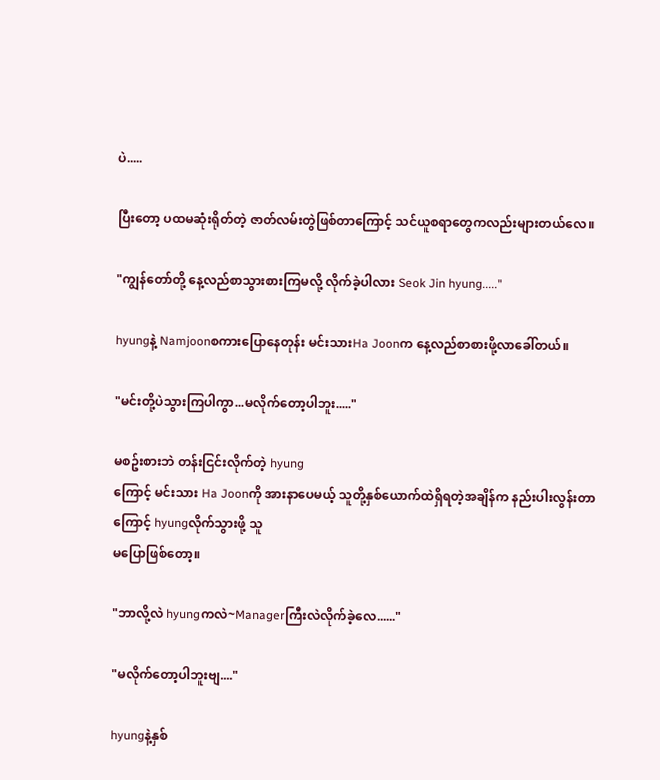ပဲ.....

ပြီးတော့ ပထမဆုံးရိုတ်တဲ့ ဇာတ်လမ်းတွဲဖြစ်တာကြောင့် သင်ယူစရာတွေကလည်းများတယ်လေ။

"ကျွန်တော်တို့ နေ့လည်စာသွားစားကြမလို့ လိုက်ခဲ့ပါလား Seok Jin hyung....."

hyungနဲ့ Namjoonစကားပြောနေတုန်း မင်းသားHa Joonက နေ့လည်စာစားဖို့လာခေါ်တယ်။

"မင်းတို့ပဲသွားကြပါကွာ...မလိုက်တော့ပါဘူး....."

မစဥ်းစားဘဲ တန်းငြင်းလိုက်တဲ့ hyung
ကြောင့် မင်းသား Ha Joonကို အားနာပေမယ့် သူတို့နှစ်ယောက်ထဲရှိရတဲ့အချိန်က နည်းပါးလွန်းတာကြောင့် hyungလိုက်သွားဖို့ သူ
မပြောဖြစ်တော့။

"ဘာလို့လဲ hyungကလဲ~Managerကြီးလဲလိုက်ခဲ့လေ......"

"မလိုက်တော့ပါဘူးဗျ...."

hyungနဲ့နှစ်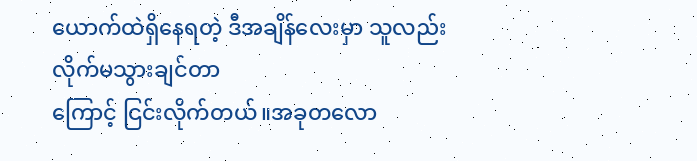ယောက်ထဲရှိနေရတဲ့ ဒီအချိန်လေးမှာ သူလည်း လိုက်မသွားချင်တာ
ကြောင့် ငြင်းလိုက်တယ်။အခုတလော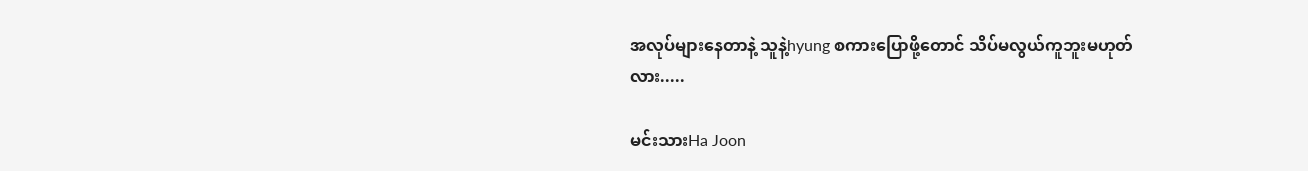အလုပ်များနေတာနဲ့ သူနဲ့hyung စကားပြောဖို့တောင် သိပ်မလွယ်ကူဘူးမဟုတ်လား.....

မင်းသားHa Joon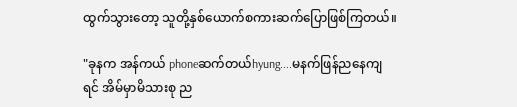ထွက်သွားတော့ သူတို့နှစ်ယောက်စကားဆက်ပြောဖြစ်ကြတယ်။

"ခုနက အန်ကယ် phoneဆက်တယ်hyung....မနက်ဖြန်ညနေကျရင် အိမ်မှာမိသားစု ည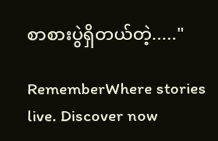စာစားပွဲရှိတယ်တဲ့....."

RememberWhere stories live. Discover now